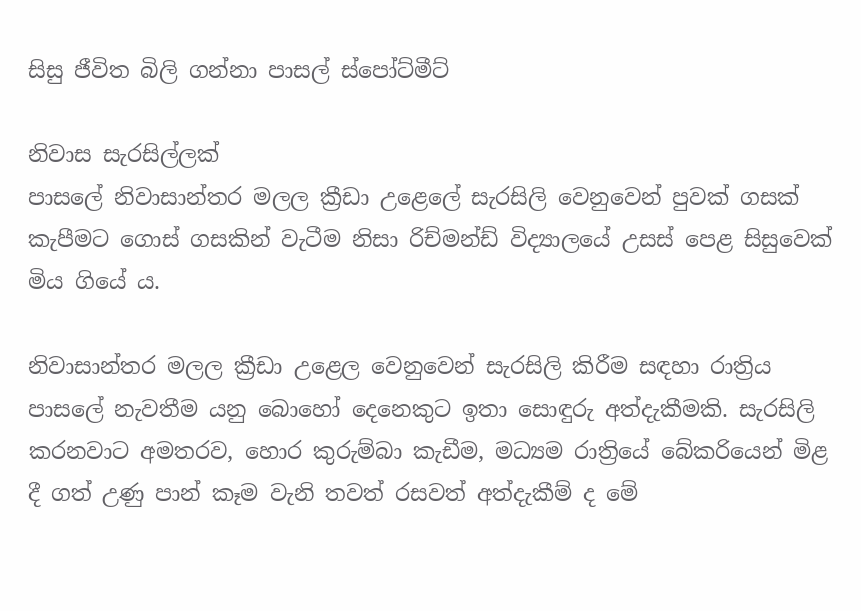සිසු ජීවිත බිලි ගන්නා පාසල් ස්පෝට්මීට්

නිවාස සැරසිල්ලක්
පාසලේ නිවාසාන්තර මලල ක්‍රීඩා උළෙලේ සැරසිලි වෙනුවෙන් පුවක් ගසක් කැපීමට ගොස් ගසකින් වැටීම නිසා රිච්මන්ඩ් විද්‍යාලයේ උසස් පෙළ සිසුවෙක් මිය ගියේ ය.

නිවාසාන්තර මලල ක්‍රීඩා උළෙල වෙනුවෙන් සැරසිලි කිරීම සඳහා රාත්‍රිය පාසලේ නැවතීම යනු බොහෝ දෙනෙකුට ඉතා සොඳුරු අත්දැකීමකි. සැරසිලි කරනවාට අමතරව, හොර කුරුම්බා කැඩීම, මධ්‍යම රාත්‍රියේ බේකරියෙන් මිළ දී ගත් උණු පාන් කෑම වැනි තවත් රසවත් අත්දැකීම් ද මේ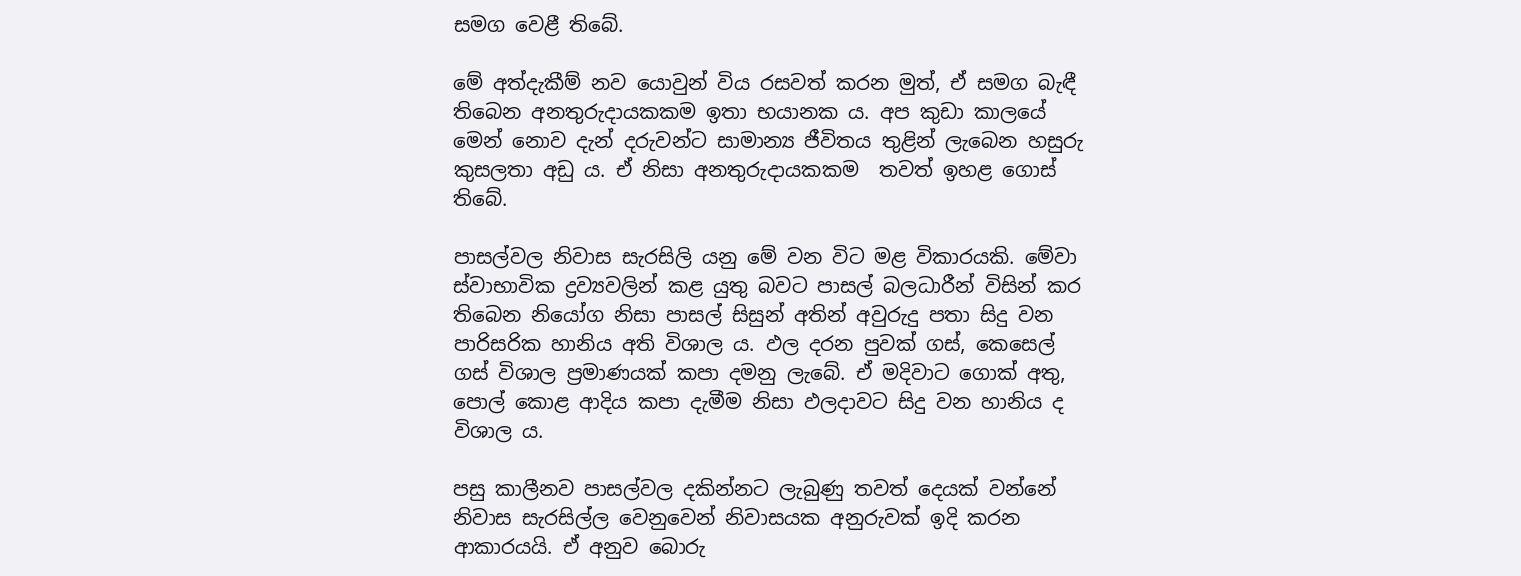සමග වෙළී තිබේ.

මේ අත්දැකීම් නව යොවුන් විය රසවත් කරන මුත්, ඒ සමග බැඳී තිබෙන අනතුරුදායකකම ඉතා භයානක ය. අප කුඩා කාලයේ මෙන් නොව දැන් දරුවන්ට සාමාන්‍ය ජීවිතය තුළින් ලැබෙන හසුරු කුසලතා අඩු ය. ඒ නිසා අනතුරුදායකකම  තවත් ඉහළ ගොස් තිබේ.

පාසල්වල නිවාස සැරසිලි යනු මේ වන විට මළ විකාරයකි. මේවා ස්වාභාවික ද්‍රව්‍යවලින් කළ යුතු බවට පාසල් බලධාරීන් විසින් කර තිබෙන නියෝග නිසා පාසල් සිසුන් අතින් අවුරුදු පතා සිදු වන පාරිසරික හානිය අති විශාල ය. ඵල දරන පුවක් ගස්, කෙසෙල් ගස් විශාල ප්‍රමාණයක් කපා දමනු ලැබේ. ඒ මදිවාට ගොක් අතු, පොල් කොළ ආදිය කපා දැමීම නිසා ඵලදාවට සිදු වන හානිය ද විශාල ය.

පසු කාලීනව පාසල්වල දකින්නට ලැබුණු තවත් දෙයක් වන්නේ නිවාස සැරසිල්ල වෙනුවෙන් නිවාසයක අනුරුවක් ඉදි කරන ආකාරයයි. ඒ අනුව බොරු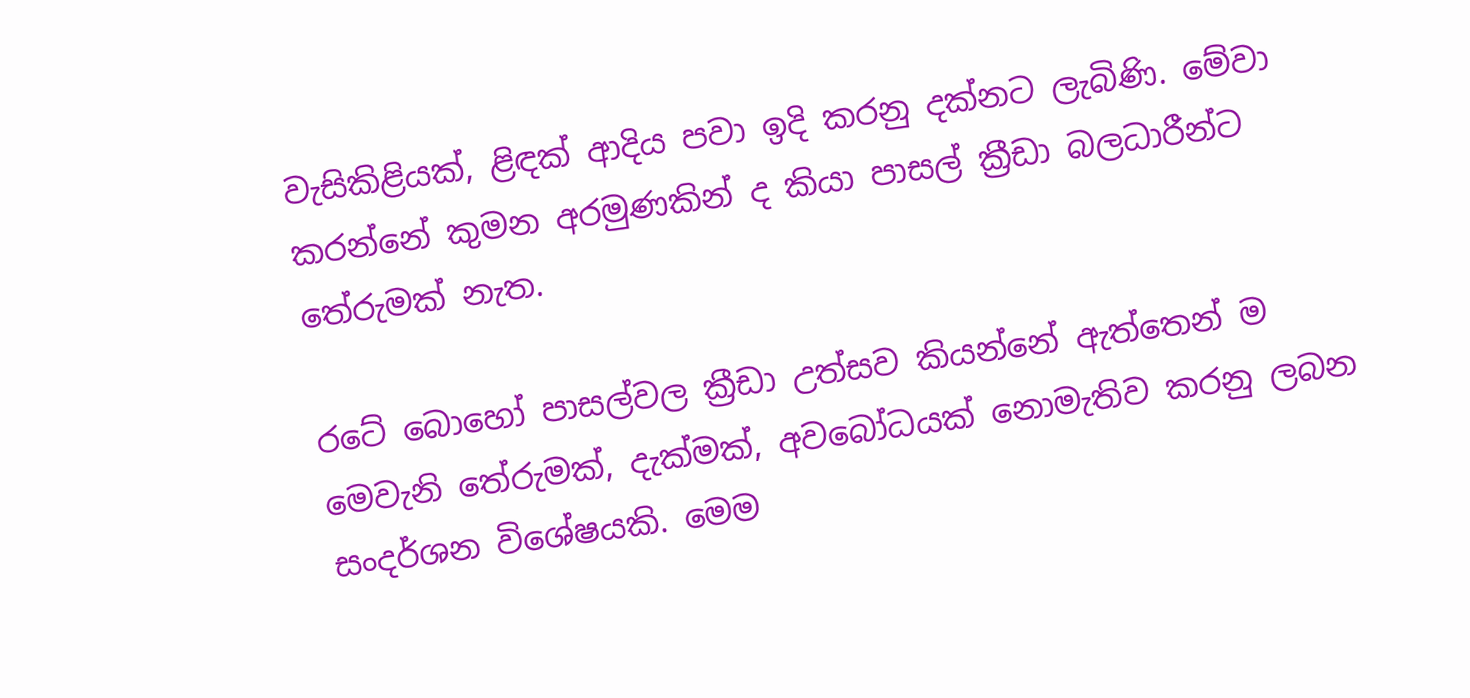වැසිකිළියක්, ළිඳක් ආදිය පවා ඉදි කරනු දක්නට ලැබිණි. මේවා කරන්නේ කුමන අරමුණකින් ද කියා පාසල් ක්‍රීඩා බලධාරීන්ට තේරුමක් නැත.

රටේ බොහෝ පාසල්වල ක්‍රීඩා උත්සව කියන්නේ ඇත්තෙන් ම මෙවැනි ‍තේරුමක්, දැක්මක්, අවබෝධයක් නොමැතිව කරනු ලබන සංදර්ශන විශේෂයකි. මෙම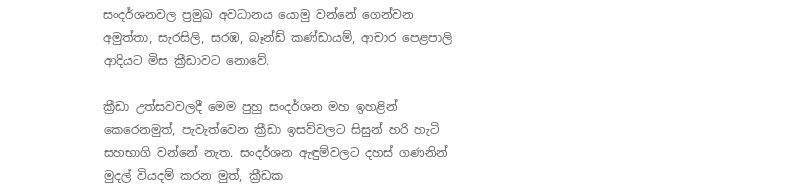සංදර්ශනවල ප්‍රමුඛ අවධානය යොමු වන්නේ ගෙන්වන අමුත්තා, සැරසිලි, සරඹ, බෑන්ඩ් කණ්ඩායම්, ආචාර පෙළපාලි ආදියට මිස ක්‍රීඩාවට නොවේ.

ක්‍රීඩා උත්සවවලදී මෙම පුහු සංදර්ශන මහ ඉහළින් කෙරෙනමුත්, පැවැත්වෙන ක්‍රීඩා ඉසව්වලට සිසුන් හරි හැටි සහභාගි වන්නේ නැත. සංදර්ශන ඇඳුම්වලට දහස් ගණනින් මුදල් වියදම් කරන මුත්, ක්‍රීඩක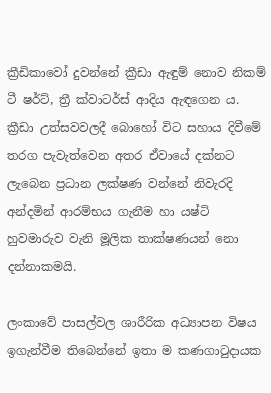ක්‍රීඩිකාවෝ දුවන්නේ ක්‍රීඩා ඇඳුම් නොව නිකම් ටී ෂර්ට්, ත්‍රී ක්වාටර්ස් ආදිය ඇඳගෙන ය. ක්‍රීඩා උත්සවවලදී බොහෝ විට සහාය දිවීමේ තරග පැවැත්වෙන අතර ඒවායේ දක්නට ලැබෙන ප්‍රධාන ලක්ෂණ වන්නේ නිවැරදි අන්දමින් ආරම්භය ගැනීම හා යෂ්ටි හුවමාරුව වැනි මූලික තාක්ෂණයන් නො දන්නාකමයි.

ලංකාවේ පාසල්වල ශාරීරික අධ්‍යාපන විෂය ඉගැන්වීම තිබෙන්නේ ඉතා ම කණගාටුදායක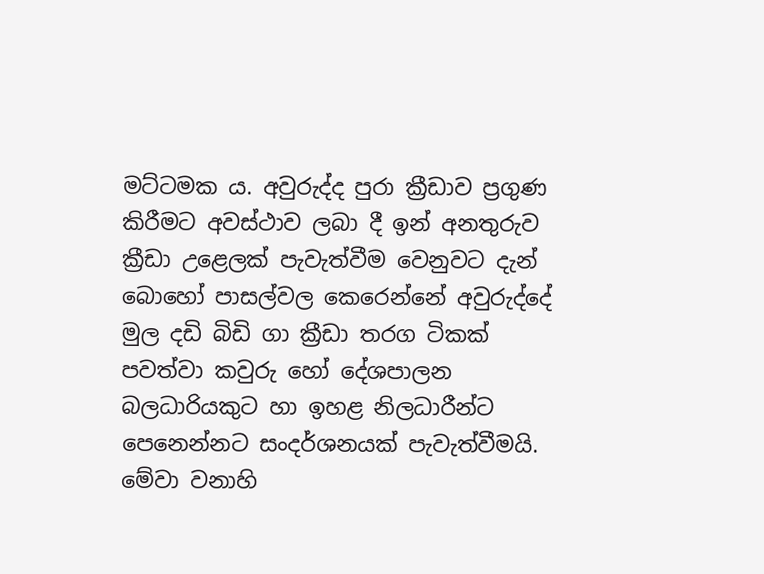මට්ටමක ය. අවුරුද්ද පුරා ක්‍රීඩාව ප්‍රගුණ කිරීමට අවස්ථාව ලබා දී ඉන් අනතුරුව ක්‍රීඩා උළෙලක් පැවැත්වීම වෙනුවට දැන් බොහෝ පාසල්වල කෙරෙන්නේ අවුරුද්දේ මුල දඩි බිඩි ගා ක්‍රීඩා තරග ටිකක් පවත්වා කවුරු හෝ දේශපාලන බලධාරියකුට හා ඉහළ නිලධාරීන්ට පෙනෙන්නට සංදර්ශනයක් පැවැත්වීමයි. මේවා වනාහි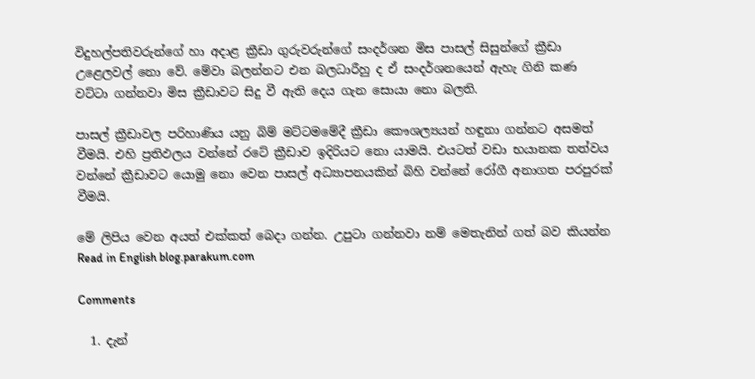විදුහල්පතිවරුන්ගේ හා අදාළ ක්‍රීඩා ගුරුවරුන්ගේ සංදර්ශන මිස පාසල් සිසුන්ගේ ක්‍රීඩා උළෙලවල් නො වේ. මේවා බලන්නට එන බලධාරීහු ද ඒ සංදර්ශනයෙන් ඇහැ ගිනි කණ වට්ටා ගන්නවා මිස ක්‍රීඩාවට සිදු වී ඇති දෙය ගැන සොයා නො බලති.

පාසල් ක්‍රීඩාවල පරිහාණිය යනු බිම් මට්ටමමේදී ක්‍රීඩා කෞශල්‍යයන් හඳුනා ගන්නට අසමත් වීමයි. එහි ප්‍රතිඵලය වන්නේ රටේ ක්‍රීඩාව ඉදිරියට නො යාමයි. එයටත් වඩා භයානක තත්වය වන්නේ ක්‍රීඩාවට යොමු නො වෙන පාසල් අධ්‍යාපනයකින් බිහි වන්නේ රෝගී අනාගත පරපුරක් වීමයි.

මේ ලිපිය වෙන අයත් එක්කත් බෙදා ගන්න. උපුටා ගන්නවා නම් ‍මෙතැනින් ගත් බව කියන්න
Read in English blog.parakum.com

Comments

  1. දැන්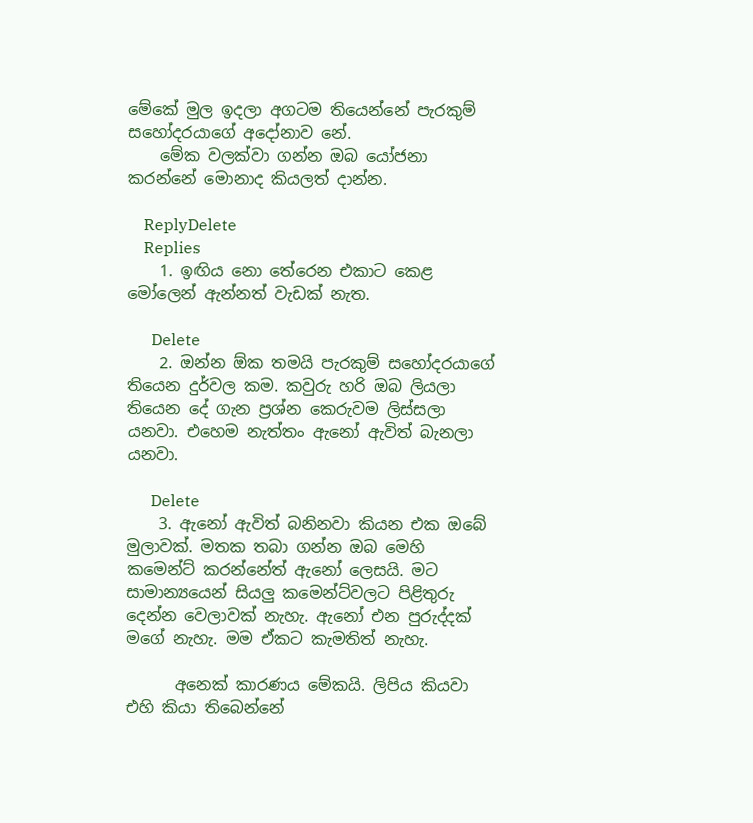මේකේ මුල ඉදලා අගටම තියෙන්නේ පැරකුම් සහෝදරයාගේ අදෝනාව නේ.
    මේක වලක්වා ගන්න ඔබ යෝජනා කරන්නේ මොනාද කියලත් දාන්න.

    ReplyDelete
    Replies
    1. ඉඟිය නො තේරෙන එකාට කෙළ මෝලෙන් ඇන්නත් වැඩක් නැත.

      Delete
    2. ඔන්න ඕක තමයි පැරකුම් සහෝදරයාගේ තියෙන දුර්වල කම. කවුරු හරි ඔබ ලියලා තියෙන දේ ගැන ප්‍රශ්න කෙරුවම ලිස්සලා යනවා. එහෙම නැත්තං ඇනෝ ඇවිත් බැනලා යනවා.

      Delete
    3. ඇනෝ ඇවිත් බනිනවා කියන එක ඔබේ මුලාවක්. මතක තබා ගන්න ඔබ මෙහි කමෙන්ට් කරන්නේත් ඇනෝ ලෙසයි. මට සාමාන්‍යයෙන් සියලු කමෙන්ට්වලට පිළිතුරු දෙන්න වෙලාවක් නැහැ. ඇනෝ එන පුරුද්දක් මගේ නැහැ. මම ඒකට කැමතිත් නැහැ.

      අනෙක් කාරණය මේකයි. ලිපිය කියවා එහි කියා තිබෙන්නේ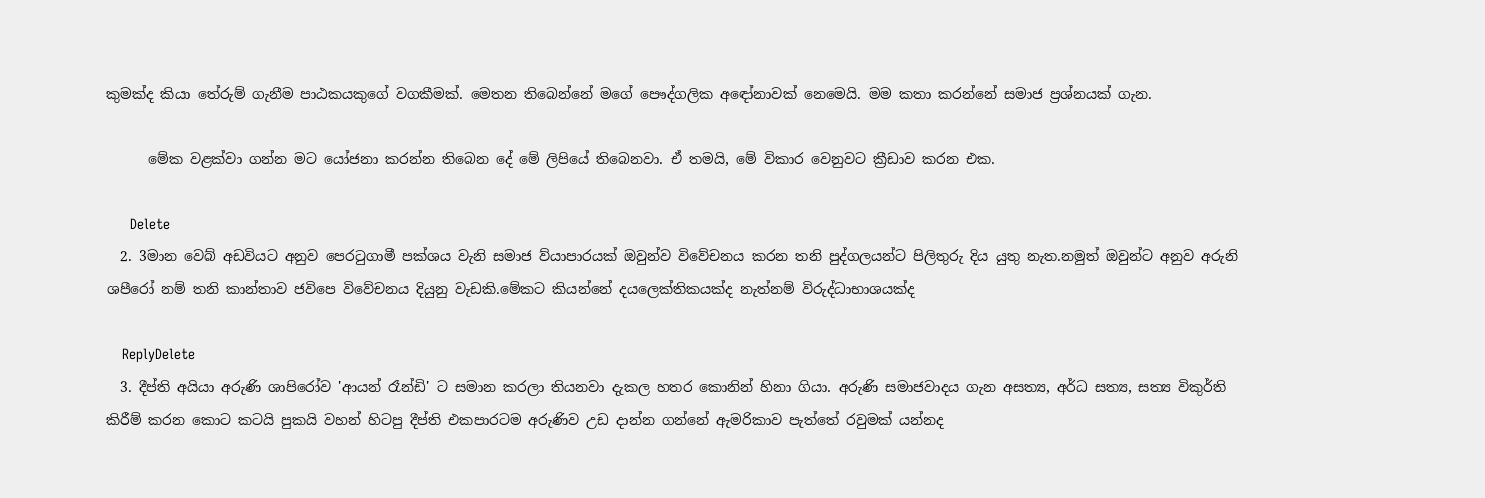කුමක්ද කියා තේරුම් ගැනීම පාඨකයකුගේ වගකීමක්. මෙතන ‍තිබෙන්නේ මගේ පෞද්ගලික අ‍ඳෝනාවක් නෙමෙයි. මම කතා කරන්නේ සමාජ ප්‍රශ්නයක් ගැන.

      මේක වළක්වා ගන්න මට යෝජනා කරන්න තිබෙන දේ මේ ලිපියේ තිබෙනවා. ඒ තමයි, මේ විකාර වෙනුවට ක්‍රීඩාව කරන එක.

      Delete
  2. 3මාන වෙබ් අඩවියට අනුව පෙරටුගාමී පක්ශය වැනි සමාජ ව්යාපාරයක් ඔවුන්ව විවේචනය කරන තනි පුද්ගලයන්ට පිලිතුරු දිය යුතු නැත.නමුත් ඔවුන්ට අනුව අරුනි ශපීරෝ නම් තනි කාන්තාව ජවිපෙ විවේචනය දියුනු වැඩකි.මේකට කියන්නේ දයලෙක්තිකයක්ද නැත්නම් විරුද්ධාභාශයක්ද

    ReplyDelete
  3. දීප්ති අයියා අරුණි ශාපිරෝව 'ආයන් රෑන්ඩි' ට සමාන කරලා තියනවා දැකල හතර කොනින් හිනා ගියා. අරුණි සමාජවාදය ගැන අසත්‍ය, අර්ධ සත්‍ය, සත්‍ය විකුර්ති කිරීම් කරන කොට කටයි පුකයි වහන් හිටපු දීප්ති එකපාරටම අරුණිව උඩ දාන්න ගන්නේ ඇමරිකාව පැත්තේ රවුමක් යන්නද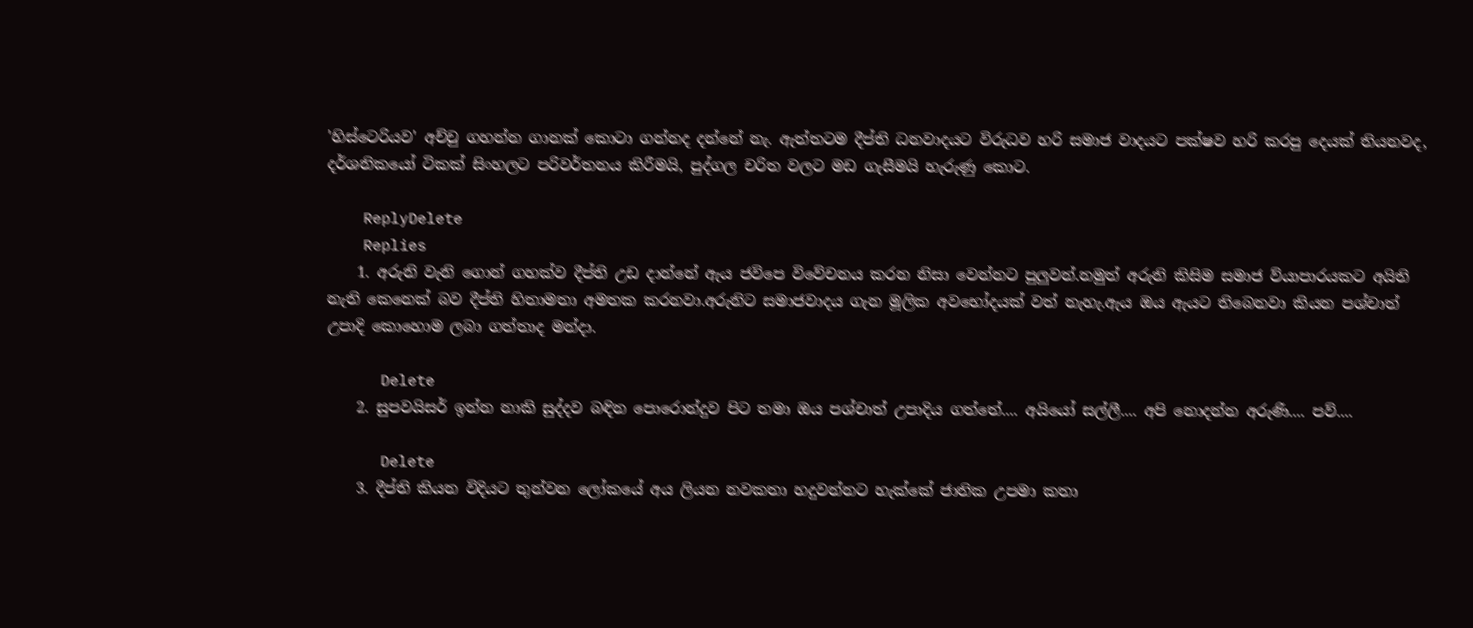'හිස්ටෙරියව' අච්චු ගහන්න ගානක් කොටා ගන්නද දන්නේ නැ. ඇත්තටම දීප්ති ධනවාදයට විරුධව හරි සමාජ වාදයට පක්ෂව හරි කරපු දෙයක් තියනවද, දර්ශනිකයෝ ටිකක් සිංහලට පරිවර්තනය කිරීමයි, පුද්ගල චරිත වලට මඩ ගැසීමයි හැරුණු කොට.

    ReplyDelete
    Replies
    1. අරුනි වැනි ගොන් ගහක්ව දීප්ති උඩ දාන්නේ ඇය ජවිපෙ විවේචනය කරන නිසා වෙන්නට පුලුවන්.නමුත් අරුනි කිසිම සමාජ ව්යාපාරයකට අයිති නැති කෙනෙක් බව දීප්ති හිතාමතා අමතක කරනවා.අරුනිට සමාජවාදය ගැන මූලික අවභෝදයක් වත් නැහැ.ඇය ඔය ඇයට තිබෙනවා කියන පශ්චාත් උපාදි කොහොම ලබා ගත්තාද මන්දා.

      Delete
    2. සුපවයිසර් ඉන්න නාකි සුද්දව බඳින පොරොන්දුව පිට තමා ඔය පශ්චාත් උපාදිය ගත්තේ.... අයියෝ සල්ලී.... අපි නොදන්න අරුණි.... පව්....

      Delete
    3. දීප්ති කියන විදියට තුන්වන ලෝකයේ අය ලියන නවකතා හදුවන්නට හැක්කේ ජාතික උපමා කතා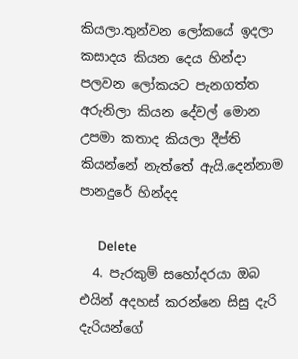කියලා.තුන්වන ලෝකයේ ඉදලා කසාදය කියන දෙය හින්දා පලවන ලෝකයට පැනගත්ත අරුනිලා කියන දේවල් මොන උපමා කතාද කියලා දීප්ති කියන්නේ නැත්තේ ඇයි.දෙන්නාම පානදුරේ හින්දද

      Delete
  4. පැරකුම් සහෝදරයා ඔබ එයින් අදහස් කරන්නෙ සිසු දැරි දැරියන්ගේ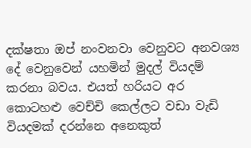දක්ෂතා ඔප් නංවනවා වෙනුවට අනවශ්‍ය දේ වෙනුවෙන් යහමින් මුදල් වියදම් කරනා බවය. එයත් හරියට අර කොටහළු වෙච්චි කෙල්ලට වඩා වැඩි වියදමක් දරන්නෙ අනෙකුත්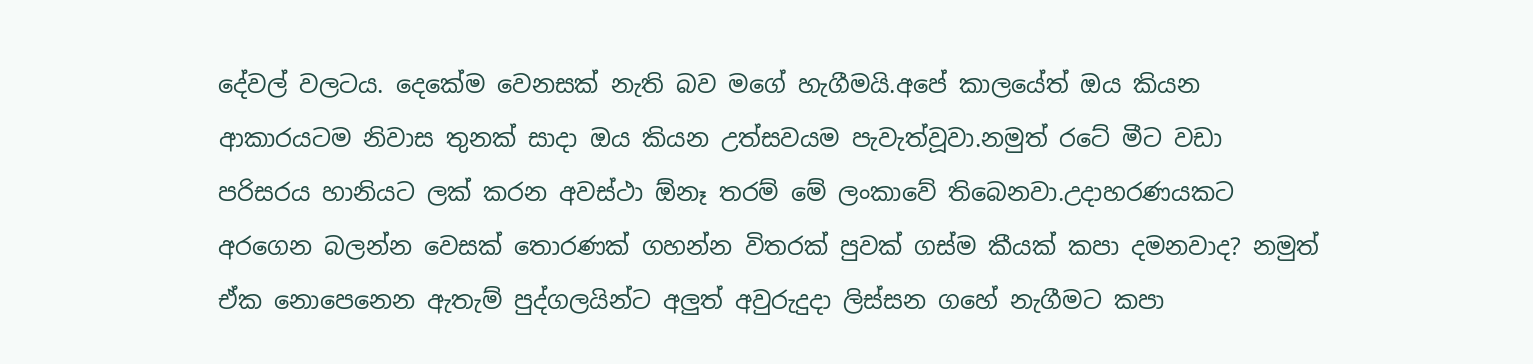දේවල් වලටය. දෙකේම වෙනසක් නැති බව මගේ හැගීමයි.අපේ කාලයේත් ඔය කියන ආකාරයටම නිවාස තුනක් සාදා ඔය කියන උත්සවයම පැවැත්වූවා.නමුත් රටේ මීට වඩා පරිසරය හානියට ලක් කරන අවස්ථා ඕනෑ තරම් මේ ලංකාවේ තිබෙනවා.උදාහරණයකට අරගෙන බලන්න වෙසක් තොරණක් ගහන්න විතරක් පුවක් ගස්ම කීයක් කපා දමනවාද? නමුත් ඒක නොපෙනෙන ඇතැම් පුද්ගලයින්ට අලුත් අවුරුදුදා ලිස්සන ගහේ නැගීමට කපා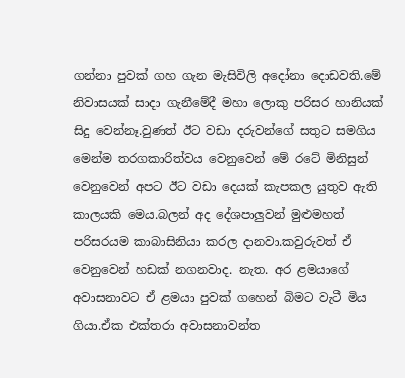ගන්නා පුවක් ගහ ගැන මැසිවිලි අදෝනා දොඩවති.මේ නිවාසයක් සාදා ගැනීමේදී මහා ලොකු පරිසර හානියක් සිදු වෙන්නෑ.වුණත් ඊට වඩා දරුවන්ගේ සතුට සමගිය මෙන්ම තරගකාරිත්වය වෙනුවෙන් මේ රටේ මිනිසුන් වෙනුවෙන් අපට ඊට වඩා දෙයක් කැපකල යුතුව ඇති කාලයකි මෙය.බලන් අද දේශපාලුවන් මුළුමහත් පරිසරයම කාබාසිනියා කරල දානවා.කවුරුවත් ඒ වෙනුවෙන් හඩක් නගනවාද. නැත. අර ළමයාගේ අවාසනාවට ඒ ළමයා පුවක් ගහෙන් බිමට වැටී මිය ගියා.ඒක එක්තරා අවාසනාවන්ත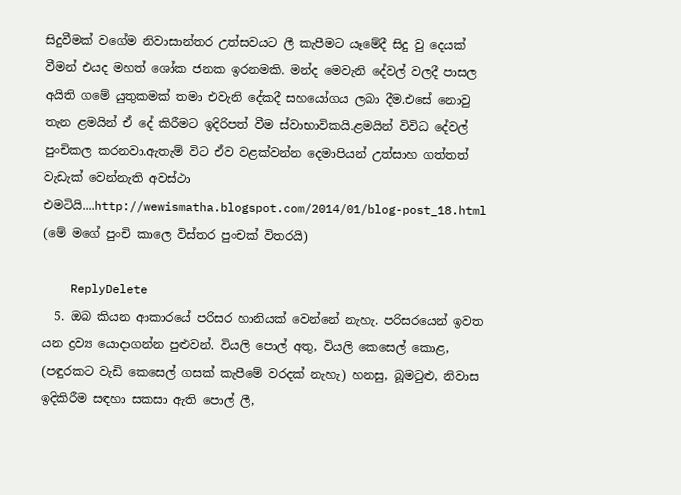සිදුවීමක් වගේම නිවාසාන්තර උත්සවයට ලී කැපීමට යෑමේදී සිදු වු දෙයක් වීමන් එයද මහත් ශෝක ජනක ඉරනමකි. මන්ද මෙවැනි දේවල් වලදී පාසල අයිති ගමේ යුතුකමක් තමා එවැනි දේකදී සහයෝගය ලබා දීම.එසේ නොවු තැන ළමයින් ඒ දේ කිරීමට ඉදිරිපත් වීම ස්වාභාවිකයි.ළමයින් විවිධ දේවල් පුංචිකල කරනවා.ඇතැම් විට ඒව වළක්වන්න දෙමාපියන් උත්සාහ ගත්තත් වැඩැක් වෙන්නැති අවස්ථා එමටියි....http://wewismatha.blogspot.com/2014/01/blog-post_18.html (මේ මගේ පුංචි කාලෙ විස්තර පුංචක් විතරයි)

    ReplyDelete
  5. ඔබ කියන ආකාරයේ පරිසර හානියක් වෙන්නේ නැහැ. පරිසරයෙන් ඉවත යන ද්‍රව්‍ය යොදාගන්න පුළුවන්. වියලි පොල් අතු, වියලි කෙසෙල් කොළ, (පඳුරකට වැඩි කෙසෙල් ගසක් කැපීමේ වරදක් නැහැ) හනසු, බූමටුළු, නිවාස ඉදිකිරීම සඳහා සකසා ඇති පොල් ලී,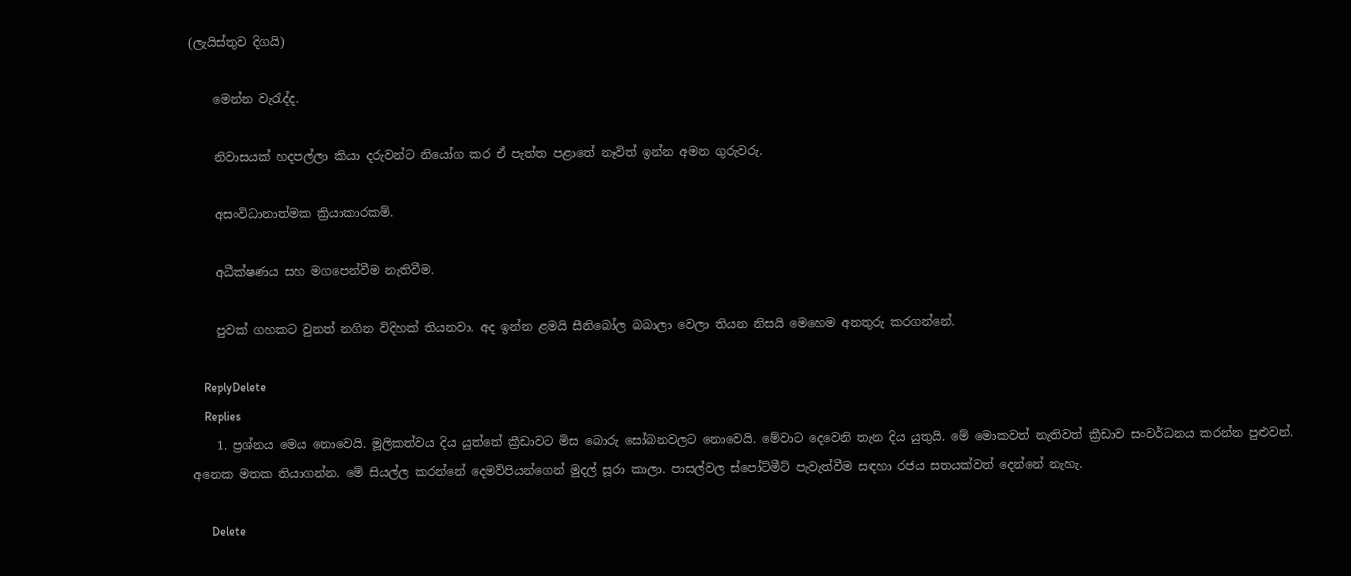(ලැයිස්තුව දිගයි)

    මෙන්න වැරැද්ද.

    නිවාසයක් හදපල්ලා කියා දරුවන්ට නියෝග කර ඒ පැත්ත පළාතේ නෑවිත් ඉන්න අමන ගුරුවරු.

    අසංවිධානාත්මක ක්‍රියාකාරකම්.

    අධීක්ෂණය සහ මගපෙන්වීම නැතිවීම.

    පුවක් ගහකට වුනත් නගින විදිහක් තියනවා. අද ඉන්න ළමයි සීනිබෝල බබාලා වෙලා තියන නිසයි මෙහෙම අනතුරු කරගන්නේ.

    ReplyDelete
    Replies
    1. ප්‍රශ්නය මෙය නොවෙයි. මූලිකත්වය දිය යුත්තේ ක්‍රීඩාවට මිස බොරු සෝබනවලට නොවෙයි. මේවාට දෙවෙනි තැන දිය යුතුයි. මේ මොකවත් නැතිවත් ක්‍රීඩාව සංවර්ධනය කරන්න පුළුවන්. අනෙක මතක තියාගන්න. මේ සියල්ල කරන්නේ දෙමව්පියන්ගෙන් මුදල් සූරා කාලා. පාසල්වල ස්පෝට්මීට් පැවැත්වීම සඳහා රජය සතයක්වත් දෙන්නේ නැහැ.

      Delete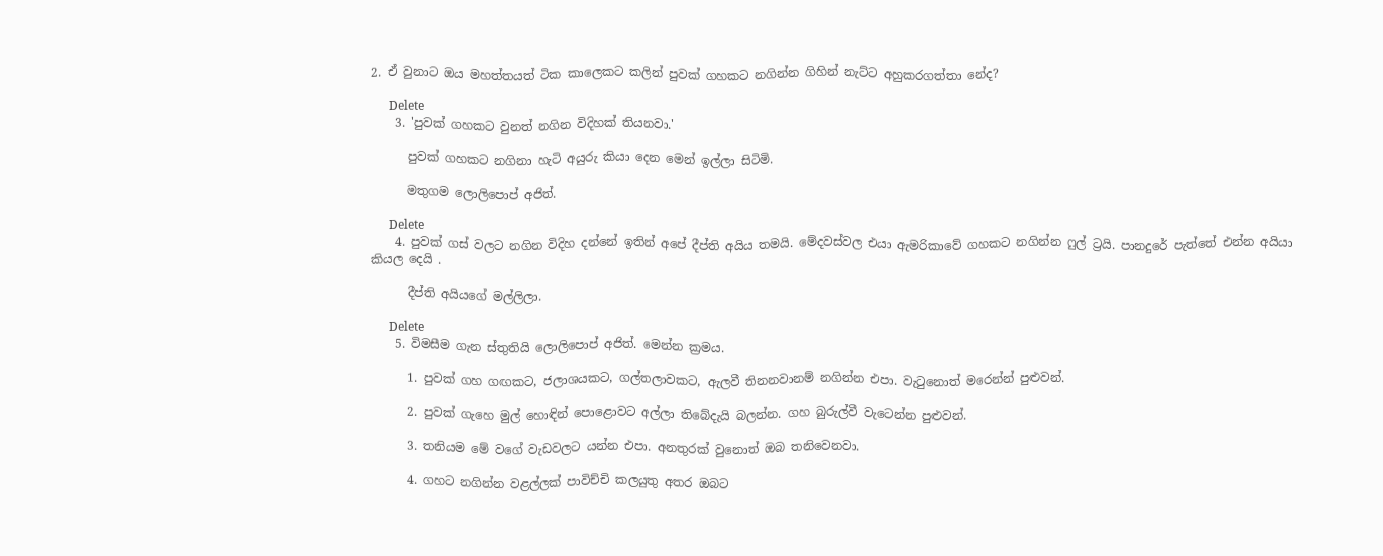2. ඒ වුනාට ඔය මහත්තයත් ටික කාලෙකට කලින් පුවක් ගහකට නගින්න ගිහින් නැට්ට අහුකරගත්තා නේද?

      Delete
    3. 'පුවක් ගහකට වුනත් නගින විදිහක් තියනවා.'

      පුවක් ගහකට නගිනා හැටි අයුරු කියා දෙන මෙන් ඉල්ලා සිටිමි.

      මතුගම ලොලිපොප් අජිත්.

      Delete
    4. පුවක් ගස් වලට නගින විදිහ දන්නේ ඉතින් අපේ දීප්ති අයිය තමයි. මේදවස්වල එයා ඇමරිකාවේ ගහකට නගින්න ෆුල් ට්‍රයි. පානදුරේ පැත්තේ එන්න අයියා කියල දෙයි .

      දීප්ති අයියගේ මල්ලිලා.

      Delete
    5. විමසීම ගැන ස්තුතියි ලොලිපොප් අජිත්. මෙන්න ක්‍රමය.

      1. පුවක් ගහ ගඟකට, ජලාශයකට, ගල්තලාවකට, ඇලවී තිනනවානම් නගින්න එපා. වැටුනොත් මරෙන්න් පුළුවන්.

      2. පුවක් ගැහෙ මුල් හොඳින් පොළොවට අල්ලා තිබේදැයි බලන්න. ගහ බුරුල්වී වැටෙන්න පුළුවන්.

      3. තනියම මේ වගේ වැඩවලට යන්න එපා. අනතුරක් වුනොත් ඔබ තනිවෙනවා.

      4. ගහට නගින්න වළල්ලක් පාවිච්චි කලයුතු අතර ඔබට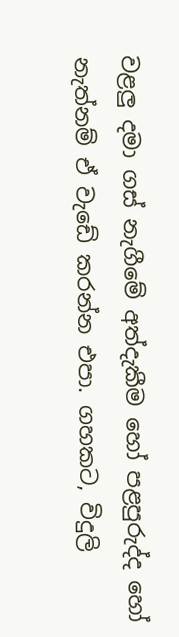වළලු දමා ගස් නැගීමේ අත්දැකීම හෝ පළපුරුද්ද හෝ නැත්නම් ඒ වැඩේ කරන්න එපා. ගහකට, විදුලි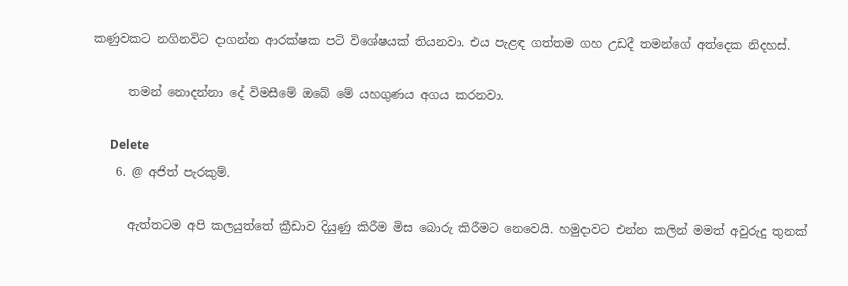කණුවකට නගිනවිට දාගන්න ආරක්ෂක පටි විශේෂයක් තියනවා. එය පැළඳ ගත්තම ගහ උඩදී තමන්ගේ අත්දෙක නිදහස්.

      තමන් නොදන්නා දේ විමසීමේ ඔබේ මේ යහගුණය අගය කරනවා.

      Delete
    6. @ අජිත් පැරකුම්.

      ඇත්තටම අපි කලයුත්තේ ක්‍රීඩාව දියුණු කිරීම මිස බොරු කිරීමට නෙවෙයි. හමුදාවට එන්න කලින් මමත් අවුරුදු තුනක්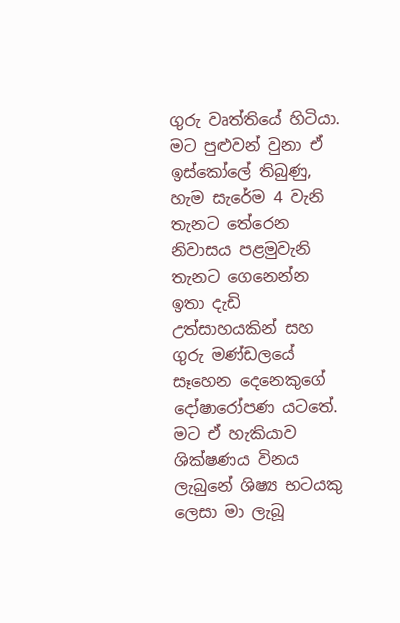ගුරු වෘත්තියේ හිටියා. මට පුළුවන් වුනා ඒ ඉස්කෝලේ තිබුණු, හැම සැරේම 4 වැනි තැනට තේරෙන නිවාසය පළමුවැනි තැනට ගෙනෙන්න ඉතා දැඩි උත්සාහයකින් සහ ගුරු මණ්ඩලයේ සෑහෙන දෙනෙකුගේ දෝෂාරෝපණ යටතේ. මට ඒ හැකියාව ශික්ෂණය විනය ලැබුනේ ශිෂ්‍ය භටයකු ලෙසා මා ලැබූ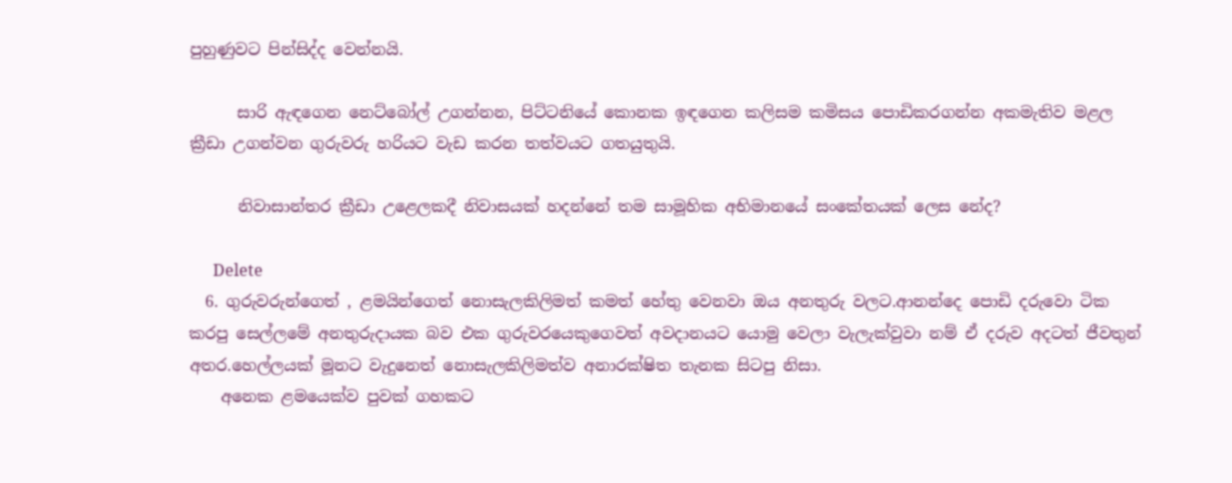පුහුණුවට පින්සිද්ද වෙන්නයි.

      සාරි ඇඳගෙන නෙට්බෝල් උගන්නන, පිට්ටනියේ කොනක ඉඳගෙන කලිසම කමිසය පොඩිකරගන්න අකමැතිව මළල ක්‍රීඩා උගන්වන ගුරුවරු හරියට වැඩ කරන තත්වයට ගතයුතුයි.

      නිවාසාන්තර ක්‍රීඩා උළෙලකදී නිවාසයක් හදන්නේ තම සාමූහික අභිමානයේ සංකේතයක් ලෙස නේද?

      Delete
  6. ගුරුවරුන්ගෙත් , ළමයින්ගෙත් නොසැලකිලිමත් කමත් හේතු වෙනවා ඔය අනතුරු වලට.ආනන්දෙ පොඩි දරුවො ටික කරපු සෙල්ලමේ අනතුරුදායක බව එක ගුරුවරයෙකුගෙවත් අවදානයට යොමු වෙලා වැලැක්වුවා නම් ඒ දරුව අදටත් ජීවතුන් අතර.හෙල්ලයක් මූනට වැදුනෙත් නොසැලකිලිමත්ව අනාරක්ෂිත තැනක සිටපු නිසා.
    අනෙක ළමයෙක්ව පුවක් ගහකට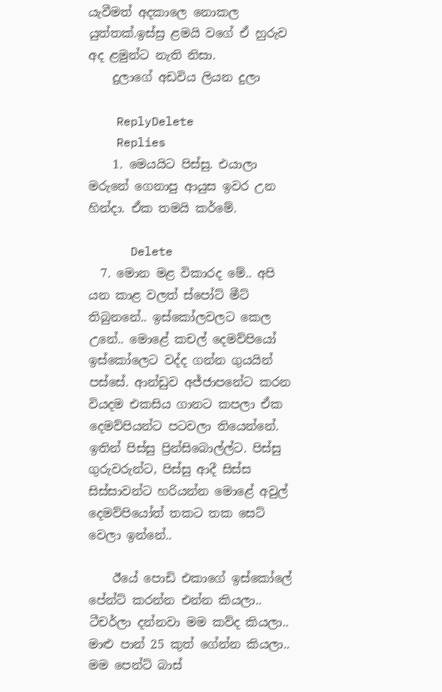යැවීමත් අදකාලෙ නොකල යුත්තක්.ඉස්ස්‍ර ළමයි වගේ ඒ හුරුව අද ළමුන්ට නැති නිසා.
    දුලාගේ අඩවිය ලියන දුලා

    ReplyDelete
    Replies
    1. මෙයයිට පිස්සු. එයාලා මරුනේ ගෙනාපු ආයුස ඉවර උන හින්දා. ඒක තමයි කර්මේ.

      Delete
  7. මොන මළ විකාරද මේ.. අපි යන කාළ වලත් ස්පෝට් මීට් තිබුනනේ.. ඉස්කෝලවලට කෙල උනේ.. මොළේ කචල් දෙමව්පියෝ ඉස්කෝලෙට වද්ද ගන්න ගුයයින් පස්සේ. ආන්ඩුව අජ්ජාපනේට කරන වියදම එකසිය ගානට කපලා ඒක දෙමව්පියන්ට පටවලා තියෙන්නේ. ඉතින් පිස්සු ප්‍රින්සිබොල්ල්ට. පිස්සු ගුරුවරුන්ට, පිස්සු ආදී සිස්ස සිස්සාවන්ට හරියන්න මොළේ අවුල් දෙමව්පියෝත් තකට තක සෙට් වෙලා ඉන්නේ..

    ඊයේ පොඩි එකාගේ ඉස්කෝලේ පේන්ට් කරන්න එන්න කියලා.. ටීචර්ලා දන්නවා මම කව්ද කියලා.. මාළු පාන් 25 කුත් ගේන්න කියලා.. මම පෙන්ට් බාස්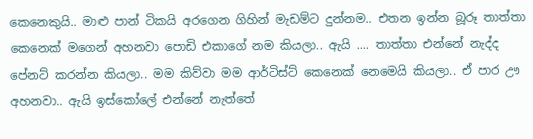කෙනෙකුයි.. මාළු පාන් ටිකයි අරගෙන ගිහින් මැඩම්ට දුන්නම.. එතන ඉන්න බූරූ තාත්තා කෙනෙක් මගෙන් අහනවා පොඩි එකාගේ නම කියලා.. ඇයි .... තාත්තා එන්නේ නැද්ද පේනට් කරන්න කියලා.. මම කිව්වා මම ආර්ටිස්ට් කෙනෙක් නෙමෙයි කියලා.. ඒ පාර ඌ අහනවා.. ඇයි ඉස්කෝලේ එන්නේ නැත්තේ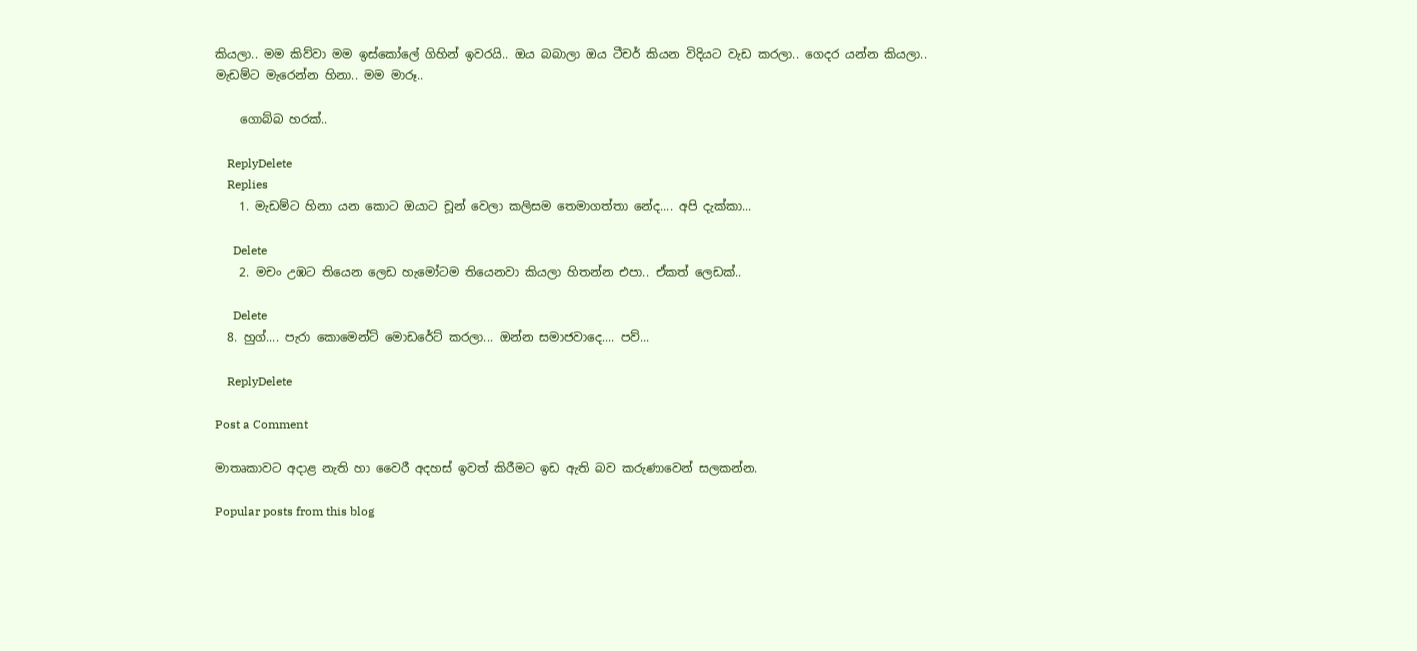කියලා.. මම කිව්වා මම ඉස්කෝලේ ගිහින් ඉවරයි.. ඔය බබාලා ඔය ටීචර් කියන විදියට වැඩ කරලා.. ගෙදර යන්න කියලා.. මැඩම්ට මැරෙන්න හිනා.. මම මාරූ..

    ගොබ්බ හරක්..

    ReplyDelete
    Replies
    1. මැඩම්ට හිනා යන කොට ඔයාට චූන් වෙලා කලිසම තෙමාගත්තා නේද.... අපි දැක්කා...

      Delete
    2. මචං උඹට තියෙන ලෙඩ හැමෝටම තියෙනවා කියලා හිතන්න එපා.. ඒකත් ලෙඩක්..

      Delete
  8. හුග්.... පැරා කොමෙන්ට් මොඩරේට් කරලා... ඔන්න සමාජවාදෙ.... පව්...

    ReplyDelete

Post a Comment

මාතෘකාවට අදාළ නැති හා වෛරී අදහස් ඉවත් කිරීමට ඉඩ ඇති බව කරුණාවෙන් සලකන්න.

Popular posts from this blog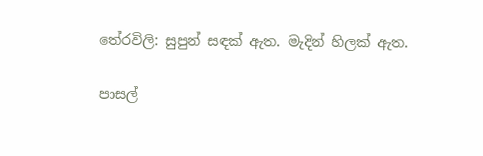තේරවිලි: සුපුන් සඳක් ඇත. මැදින් හිලක් ඇත.

පාසල්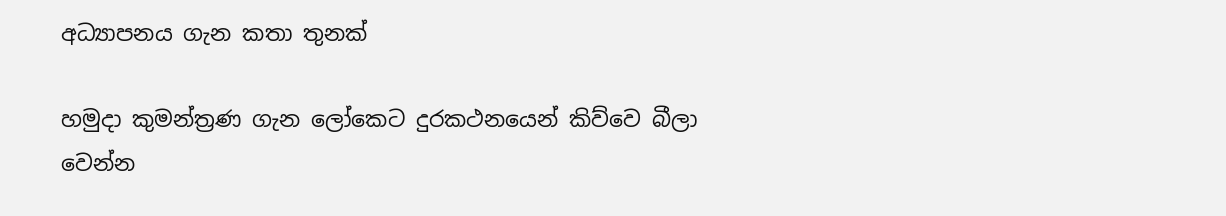අධ්‍යාපනය ගැන කතා තුනක්

හමුදා කුමන්ත්‍රණ ගැන ලෝකෙට දුරකථනයෙන් කිව්වෙ බීලා වෙන්න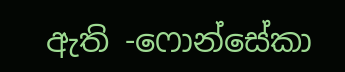ඇති -ෆොන්සේකා